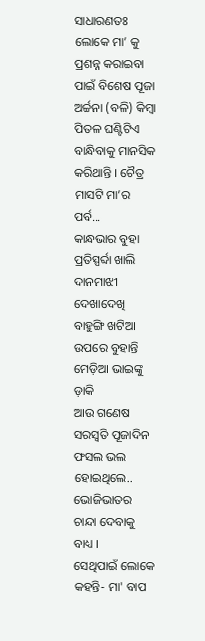ସାଧାରଣତଃ ଲୋକେ ମା’ କୁ ପ୍ରଶନ୍ନ କରାଇବା ପାଇଁ ବିଶେଷ ପୂଜା ଅର୍ଚ୍ଚନା (ବଳି) କିମ୍ବା ପିତଳ ଘଣ୍ଟିଟିଏ ବାନ୍ଧିବାକୁ ମାନସିକ କରିଥାନ୍ତି । ଚୈତ୍ର ମାସଟି ମା’ର ପର୍ବ...
କାନ୍ଧଭାର ବୁହା ପ୍ରତିସ୍ପର୍ବ୍ଦା ଖାଲି ଦାନମାଝୀ ଦେଖାଦେଖି ବାହୁଙ୍ଗି ଖଟିଆ ଉପରେ ବୁହାନ୍ତି ମେଡ଼ିଆ ଭାଇଙ୍କୁ ଡ଼ାକି
ଆଉ ଗଣେଷ ସରସ୍ୱତି ପୂଜାଦିନ ଫସଲ ଭଲ ହୋଇଥିଲେ.. ଭୋଜିଭାତର ଚାନ୍ଦା ଦେବାକୁ ବାଧ୍ୟ ।
ସେଥିପାଇଁ ଲୋକେ କହନ୍ତି- ମା' ବାପ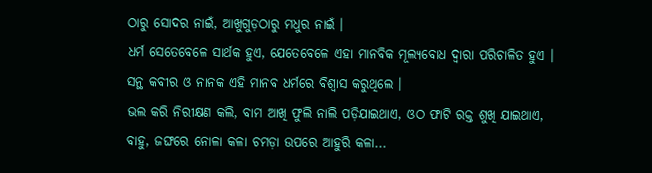ଠାରୁ ସୋଦର ନାଇଁ, ଆଖୁଗୁଡ଼ଠାରୁ ମଧୁର ନାଇଁ ।
ଧର୍ମ ସେତେବେଳେ ସାର୍ଥକ ହୁଏ, ଯେତେବେଳେ ଏହା ମାନବିକ ମୂଲ୍ୟବୋଧ ଦ୍ୱାରା ପରିଚାଳିତ ହୁଏ । ସନ୍ଥ କବୀର ଓ ନାନକ ଏହି ମାନବ ଧର୍ମରେ ବିଶ୍ୱାସ କରୁଥିଲେ ।
ଭଲ କରି ନିରୀକ୍ଷଣ କଲି, ବାମ ଆଖି ଫୁଲି ନାଲି ପଡ଼ିଯାଇଥାଏ, ଓଠ ଫାଟି ରକ୍ତ ଶୁଖି ଯାଇଥାଏ, ବାହୁ, ଜଙ୍ଘରେ ନୋଳା କଳା ଚମଡ଼ା ଉପରେ ଆହୁରି କଳା...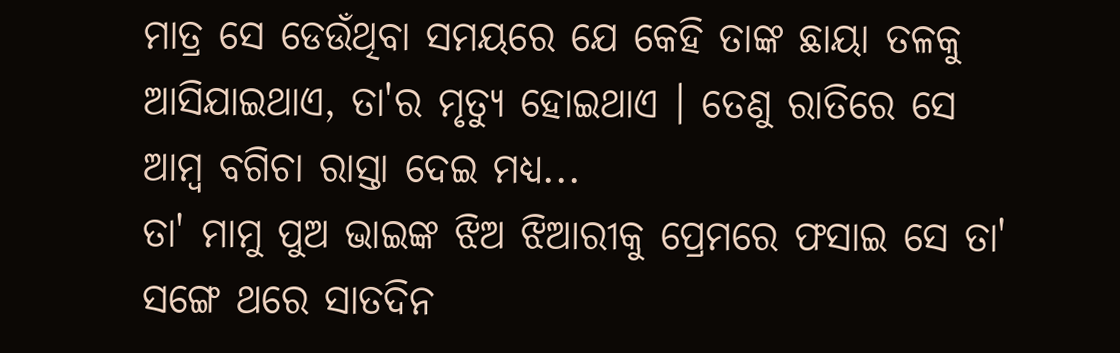ମାତ୍ର ସେ ଡେଉଁଥିବା ସମୟରେ ଯେ କେହି ତାଙ୍କ ଛାୟା ତଳକୁ ଆସିଯାଇଥାଏ, ତା'ର ମୃତ୍ୟୁ ହୋଇଥାଏ । ତେଣୁ ରାତିରେ ସେ ଆମ୍ୱ ବଗିଚା ରାସ୍ତା ଦେଇ ମଧ୍ୟ...
ତା' ମାମୁ ପୁଅ ଭାଇଙ୍କ ଝିଅ ଝିଆରୀକୁ ପ୍ରେମରେ ଫସାଇ ସେ ତା' ସଙ୍ଗେ ଥରେ ସାତଦିନ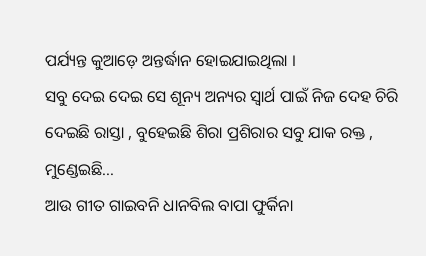ପର୍ଯ୍ୟନ୍ତ କୁଆଡ଼େ ଅନ୍ତର୍ଦ୍ଧାନ ହୋଇଯାଇଥିଲା ।
ସବୁ ଦେଇ ଦେଇ ସେ ଶୂନ୍ୟ ଅନ୍ୟର ସ୍ୱାର୍ଥ ପାଇଁ ନିଜ ଦେହ ଚିରି ଦେଇଛି ରାସ୍ତା , ବୁହେଇଛି ଶିରା ପ୍ରଶିରାର ସବୁ ଯାକ ରକ୍ତ , ମୁଣ୍ଡେଇଛି...
ଆଉ ଗୀତ ଗାଇବନି ଧାନବିଲ ବାପା ଫୁର୍କିନା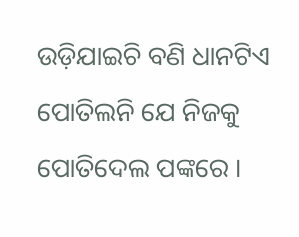ଉଡ଼ିଯାଇଚି ବଣି ଧାନଟିଏ ପୋତିଲନି ଯେ ନିଜକୁ ପୋତିଦେଲ ପଙ୍କରେ ।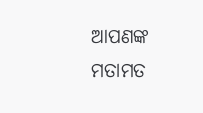ଆପଣଙ୍କ ମତାମତ